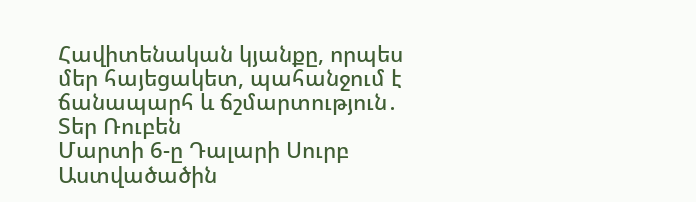Հավիտենական կյանքը, որպես մեր հայեցակետ, պահանջում է ճանապարհ և ճշմարտություն․ Տեր Ռուբեն
Մարտի 6-ը Դալարի Սուրբ Աստվածածին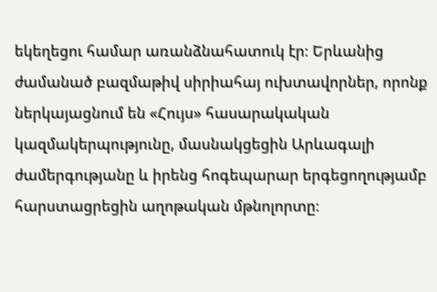եկեղեցու համար առանձնահատուկ էր։ Երևանից ժամանած բազմաթիվ սիրիահայ ուխտավորներ, որոնք ներկայացնում են «Հույս» հասարակական կազմակերպությունը, մասնակցեցին Արևագալի ժամերգությանը և իրենց հոգեպարար երգեցողությամբ հարստացրեցին աղոթական մթնոլորտը։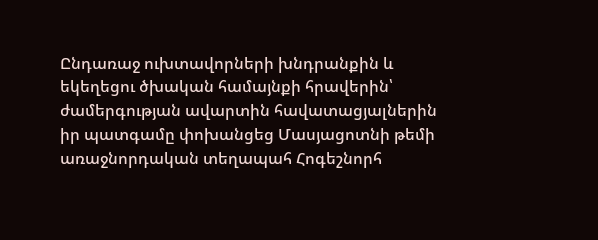Ընդառաջ ուխտավորների խնդրանքին և եկեղեցու ծխական համայնքի հրավերին՝ ժամերգության ավարտին հավատացյալներին իր պատգամը փոխանցեց Մասյացոտնի թեմի առաջնորդական տեղապահ Հոգեշնորհ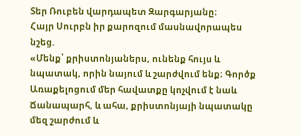Տեր Ռուբեն վարդապետ Զարգարյանը։
Հայր Սուրբն իր քարոզում մասնավորապես նշեց.
«Մենք՝ քրիստոնյաներս, ունենք հույս և նպատակ, որին նայում և շարժվում ենք։ Գործք Առաքելոցում մեր հավատքը կոչվում է նաև Ճանապարհ, և ահա, քրիստոնյայի նպատակը մեզ շարժում և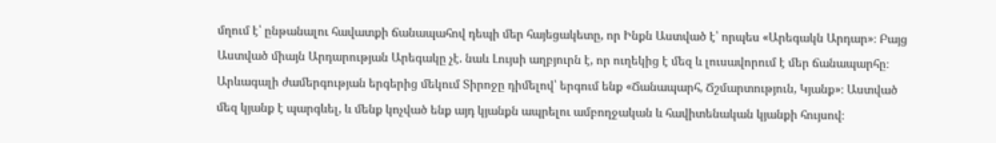մղում է՝ ընթանալու հավատքի ճանապահով դեպի մեր հայեցակետը, որ Ինքն Աստված է՝ որպես «Արեգակն Արդար»։ Բայց Աստված միայն Արդարության Արեգակը չէ. նաև Լույսի աղբյուրն է, որ ուղեկից է մեզ և լուսավորում է մեր ճանապարհը։ Արևագալի ժամերգության երգերից մեկում Տիրոջը դիմելով՝ երգում ենք «Ճանապարհ, Ճշմարտություն, Կյանք»։ Աստված մեզ կյանք է պարգևել, և մենք կոչված ենք այդ կյանքն ապրելու ամբողջական և հավիտենական կյանքի հույսով։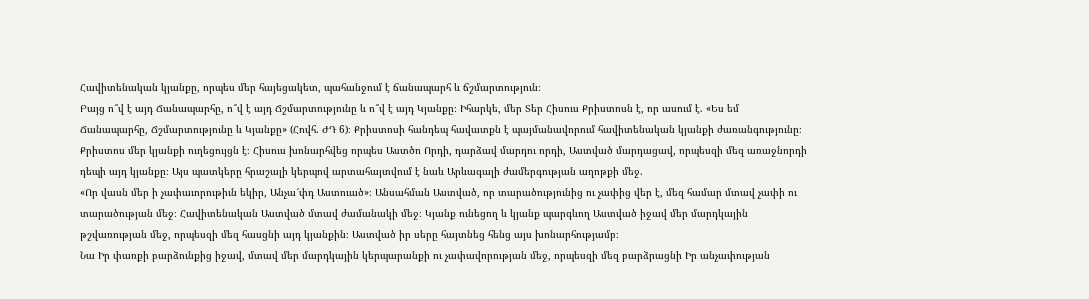Հավիտենական կյանքը, որպես մեր հայեցակետ, պահանջում է ճանապարհ և ճշմարտություն։
Բայց ո՞վ է այդ Ճանապարհը, ո՞վ է այդ Ճշմարտությունը և ո՞վ է այդ Կյանքը։ Իհարկե, մեր Տեր Հիսուս Քրիստոսն է, որ ասում է. «Ես եմ Ճանապարհը, Ճշմարտությունը և Կյանքը» (Հովհ. ԺԴ 6)։ Քրիստոսի հանդեպ հավատքն է պայմանավորում հավիտենական կյանքի ժառանգությունը։ Քրիստոս մեր կյանքի ուղեցույցն է։ Հիսուս խոնարհվեց որպես Աստծո Որդի, դարձավ մարդու որդի, Աստված մարդացավ, որպեսզի մեզ առաջնորդի դեպի այդ կյանքը։ Այս պատկերը հրաշալի կերպով արտահայտվում է նաև Արևագալի ժամերգության աղոթքի մեջ.
«Որ վասն մեր ի չափաւորութիւն եկիր, Անչա՜փդ Աստուած»։ Անսահման Աստված, որ տարածությունից ու չափից վեր է, մեզ համար մտավ չափի ու տարածության մեջ։ Հավիտենական Աստված մտավ ժամանակի մեջ։ Կյանք ունեցող և կյանք պարգևող Աստված իջավ մեր մարդկային թշվառության մեջ, որպեսզի մեզ հասցնի այդ կյանքին։ Աստված իր սերը հայտնեց հենց այս խոնարհությամբ։
Նա Իր փառքի բարձունքից իջավ, մտավ մեր մարդկային կերպարանքի ու չափավորության մեջ, որպեսզի մեզ բարձրացնի Իր անչափության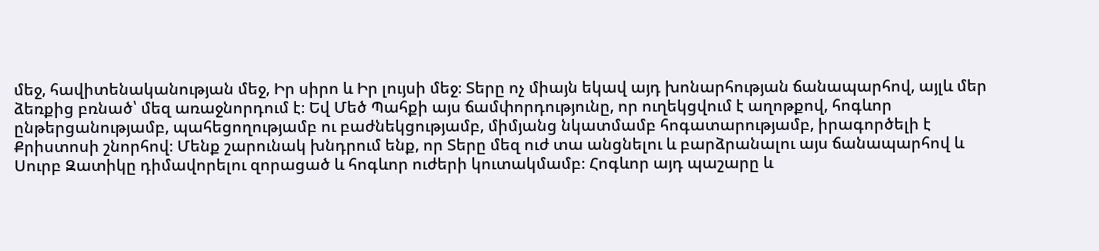մեջ, հավիտենականության մեջ, Իր սիրո և Իր լույսի մեջ։ Տերը ոչ միայն եկավ այդ խոնարհության ճանապարհով, այլև մեր ձեռքից բռնած՝ մեզ առաջնորդում է։ Եվ Մեծ Պահքի այս ճամփորդությունը, որ ուղեկցվում է աղոթքով, հոգևոր ընթերցանությամբ, պահեցողությամբ ու բաժնեկցությամբ, միմյանց նկատմամբ հոգատարությամբ, իրագործելի է Քրիստոսի շնորհով։ Մենք շարունակ խնդրում ենք, որ Տերը մեզ ուժ տա անցնելու և բարձրանալու այս ճանապարհով և Սուրբ Զատիկը դիմավորելու զորացած և հոգևոր ուժերի կուտակմամբ։ Հոգևոր այդ պաշարը և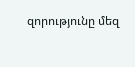զորությունը մեզ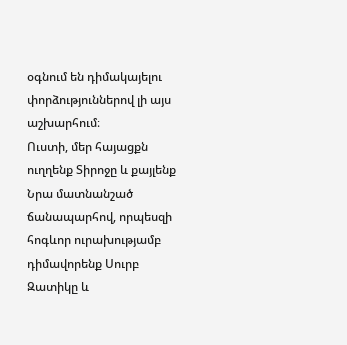օգնում են դիմակայելու փորձություններով լի այս աշխարհում։
Ուստի, մեր հայացքն ուղղենք Տիրոջը և քայլենք Նրա մատնանշած ճանապարհով, որպեսզի հոգևոր ուրախությամբ դիմավորենք Սուրբ Զատիկը և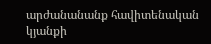արժանանանք հավիտենական կյանքի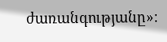ժառանգությանը»։